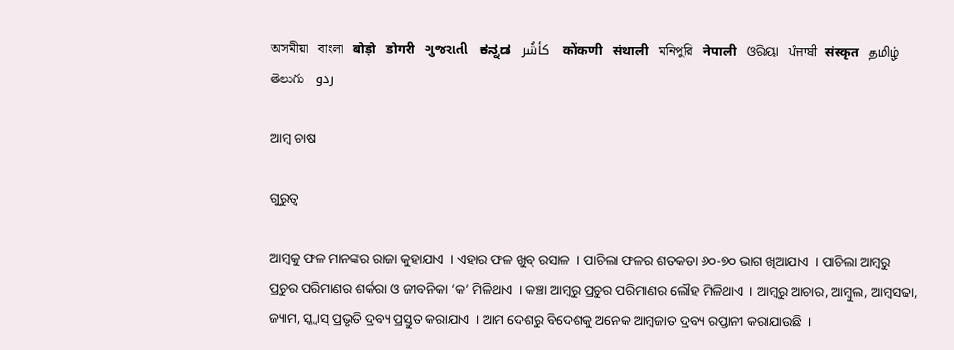অসমীয়া   বাংলা   बोड़ो   डोगरी   ગુજરાતી   ಕನ್ನಡ   كأشُر   कोंकणी   संथाली   মনিপুরি   नेपाली   ଓରିୟା   ਪੰਜਾਬੀ   संस्कृत   தமிழ்  తెలుగు   ردو

ଆମ୍ବ ଚାଷ

ଗୁରୁତ୍ଵ

ଆମ୍ବକୁ ଫଳ ମାନଙ୍କର ରାଜା କୁହାଯାଏ  । ଏହାର ଫଳ ଖୁବ୍ ରସାଳ  । ପାଚିଲା ଫଳର ଶତକଡା ୬୦-୭୦ ଭାଗ ଖିଆଯାଏ  । ପାଚିଲା ଆମ୍ବରୁ ପ୍ରଚୁର ପରିମାଣର ଶର୍କରା ଓ ଜୀବନିକା ‘କ’ ମିଳିଥାଏ  । କଞ୍ଚା ଆମ୍ବରୁ ପ୍ରଚୁର ପରିମାଣର ଲୌହ ମିଳିଥାଏ  । ଆମ୍ବରୁ ଆଚାର, ଆମ୍ବୁଲ, ଆମ୍ବସଢା, ଜ୍ୟାମ, ସ୍କ୍ୱାସ୍ ପ୍ରଭୃତି ଦ୍ରବ୍ୟ ପ୍ରସ୍ତୁତ କରାଯାଏ  । ଆମ ଦେଶରୁ ବିଦେଶକୁ ଅନେକ ଆମ୍ବଜାତ ଦ୍ରବ୍ୟ ରପ୍ତାନୀ କରାଯାଉଛି  ।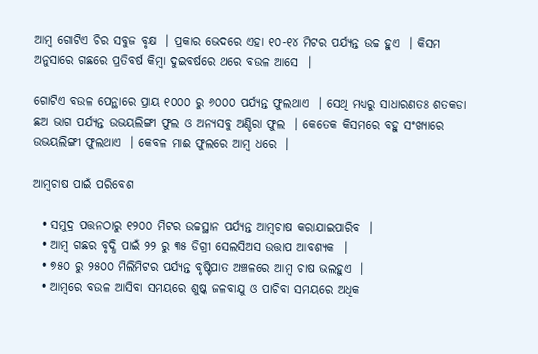ଆମ୍ବ ଗୋଟିଏ ଚିର ସବୁଜ ବୃକ୍ଷ  । ପ୍ରକାର ଭେଦରେ ଏହା ୧୦-୧୪ ମିଟର ପର୍ଯ୍ୟନ୍ତ ଉଚ୍ଚ ହୁଏ  । କିସମ ଅନୁସାରେ ଗଛରେ ପ୍ରତିବର୍ଷ କିମ୍ବା ଦୁଇବର୍ଷରେ ଥରେ ବଉଳ ଆସେ  ।

ଗୋଟିଏ ବଉଳ ପେନ୍ଥାରେ ପ୍ରାୟ ୧୦୦୦ ରୁ ୬୦୦୦ ପର୍ଯ୍ୟନ୍ତ ଫୁଲଥାଏ  । ସେଥି ମଧ୍ୟରୁ ସାଧାରଣତଃ ଶତକଡା ଛଅ ଭାଗ ପର୍ଯ୍ୟନ୍ତ ଉଭୟଲିଙ୍ଗୀ ଫୁଲ ଓ ଅନ୍ୟସବୁ ଅଣ୍ଡିରା ଫୁଲ  । କେତେକ କିସମରେ ବହୁ ସଂଖ୍ୟାରେ ଉଭୟଲିଙ୍ଗୀ ଫୁଲଥାଏ  । କେବଳ ମାଈ ଫୁଲରେ ଆମ୍ବ ଧରେ  ।

ଆମ୍ବଚାଷ ପାଇଁ ପରିବେଶ

  • ସମୁଦ୍ର ପତ୍ତନଠାରୁ ୧୨୦୦ ମିଟର ଉଚ୍ଚସ୍ଥାନ ପର୍ଯ୍ୟନ୍ତ ଆମ୍ବଚାଷ କରାଯାଇପାରିବ  ।
  • ଆମ୍ବ ଗଛର ବୃଦ୍ଧି ପାଇଁ ୨୨ ରୁ ୩୫ ଡିଗ୍ରୀ ସେଲସିଅସ ଉତ୍ତାପ ଆବଶ୍ୟକ  ।
  • ୭୫୦ ରୁ ୨୫୦୦ ମିଲିମିଟର ପର୍ଯ୍ୟନ୍ତ ବୃଷ୍ଟିପାତ ଅଞ୍ଚଳରେ ଆମ୍ବ ଚାଷ ଭଲହୁଏ  ।
  • ଆମ୍ବରେ ବଉଳ ଆସିବା ସମୟରେ ଶୁଷ୍କ ଜଳବାଯୁ ଓ ପାଚିବା ସମୟରେ ଅଧିକ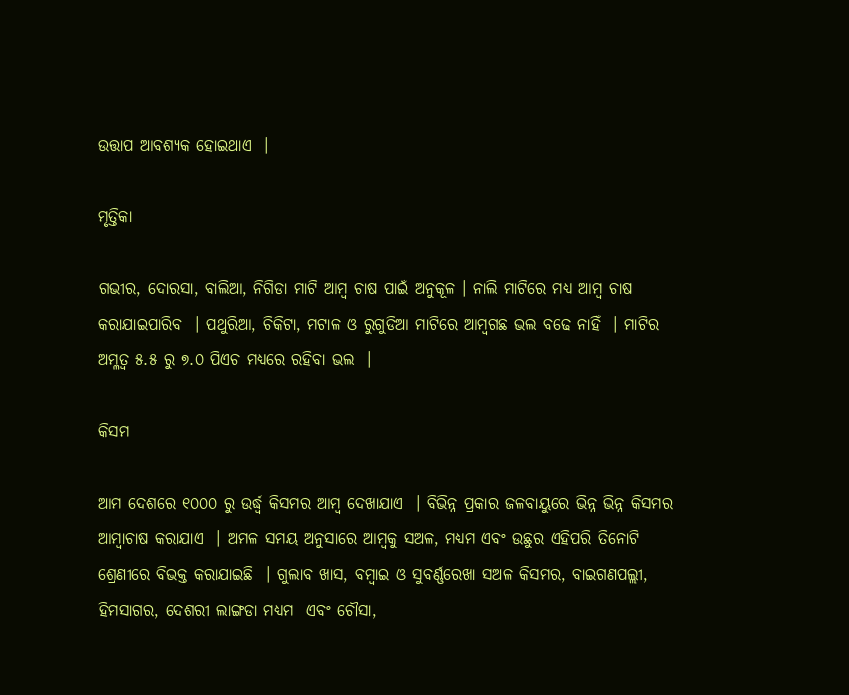ଉତ୍ତାପ ଆବଶ୍ୟକ ହୋଇଥାଏ  ।

ମୃତ୍ତିକା

ଗଭୀର, ଦୋରସା, ବାଲିଆ, ନିଗିଡା ମାଟି ଆମ୍ବ ଚାଷ ପାଇଁ ଅନୁକୂଳ । ନାଲି ମାଟିରେ ମଧ୍ୟ ଆମ୍ବ ଚାଷ କରାଯାଇପାରିବ  । ପଥୁରିଆ, ଚିକିଟା, ମଟାଳ ଓ ରୁଗୁଡିଆ ମାଟିରେ ଆମ୍ବଗଛ ଭଲ ବଢେ ନାହିଁ  । ମାଟିର ଅମ୍ଳତ୍ଵ ୫.୫ ରୁ ୭.୦ ପିଏଚ ମଧ୍ୟରେ ରହିବା ଭଲ  ।

କିସମ

ଆମ ଦେଶରେ ୧୦୦୦ ରୁ ଉର୍ଦ୍ଧ୍ଵ କିସମର ଆମ୍ବ ଦେଖାଯାଏ  । ବିଭିନ୍ନ ପ୍ରକାର ଜଳବାୟୁରେ ଭିନ୍ନ ଭିନ୍ନ କିସମର ଆମ୍ବାଚାଷ କରାଯାଏ  । ଅମଳ ସମୟ ଅନୁସାରେ ଆମ୍ବକୁ ସଅଳ, ମଧ୍ୟମ ଏବଂ ଉଛୁର ଏହିପରି ତିନୋଟି ଶ୍ରେଣୀରେ ବିଭକ୍ତ କରାଯାଇଛି  । ଗୁଲାବ ଖାସ, ବମ୍ବାଇ ଓ ସୁବର୍ଣ୍ଣରେଖା ସଅଳ କିସମର, ବାଇଗଣପଲ୍ଲୀ, ହିମସାଗର, ଦେଶରୀ ଲାଙ୍ଗଡା ମଧ୍ୟମ  ଏବଂ ଚୌସା,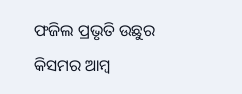ଫଜିଲ ପ୍ରଭୃତି ଉଛୁର କିସମର ଆମ୍ବ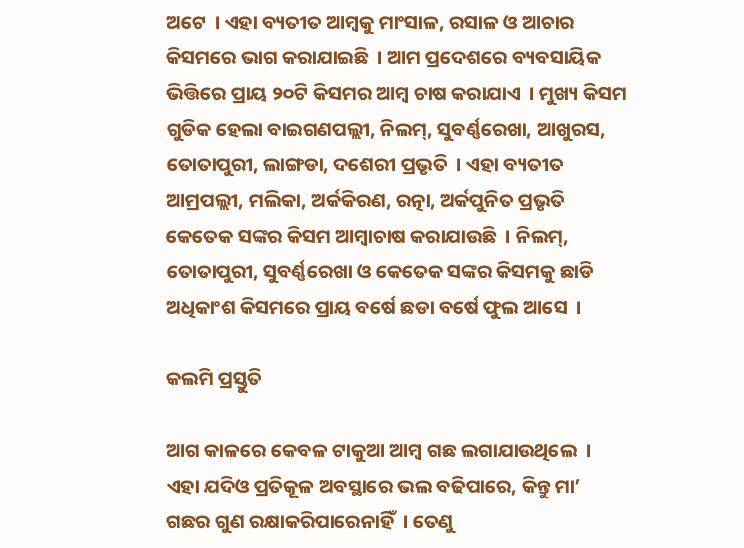ଅଟେ  । ଏହା ବ୍ୟତୀତ ଆମ୍ବକୁ ମାଂସାଳ, ରସାଳ ଓ ଆଚାର କିସମରେ ଭାଗ କରାଯାଇଛି  । ଆମ ପ୍ରଦେଶରେ ବ୍ୟବସାୟିକ ଭିତ୍ତିରେ ପ୍ରାୟ ୨୦ଟି କିସମର ଆମ୍ବ ଚାଷ କରାଯାଏ  । ମୁଖ୍ୟ କିସମ ଗୁଡିକ ହେଲା ବାଇଗଣପଲ୍ଲୀ, ନିଲମ୍, ସୁବର୍ଣ୍ଣରେଖା, ଆଖୁରସ, ତୋତାପୁରୀ, ଲାଙ୍ଗଡା, ଦଶେରୀ ପ୍ରଭୃତି  । ଏହା ବ୍ୟତୀତ ଆମ୍ରପଲ୍ଲୀ, ମଲିକା, ଅର୍କକିରଣ, ରତ୍ନା, ଅର୍କପୁନିତ ପ୍ରଭୃତି କେତେକ ସଙ୍କର କିସମ ଆମ୍ବାଚାଷ କରାଯାଉଛି  । ନିଲମ୍, ତୋତାପୁରୀ, ସୁବର୍ଣ୍ଣରେଖା ଓ କେତେକ ସଙ୍କର କିସମକୁ ଛାଡି ଅଧିକାଂଶ କିସମରେ ପ୍ରାୟ ବର୍ଷେ ଛଡା ବର୍ଷେ ଫୁଲ ଆସେ  ।

କଲମି ପ୍ରସ୍ତୁତି

ଆଗ କାଳରେ କେବଳ ଟାକୁଆ ଆମ୍ବ ଗଛ ଲଗାଯାଉଥିଲେ  । ଏହା ଯଦିଓ ପ୍ରତିକୂଳ ଅବସ୍ଥାରେ ଭଲ ବଢିପାରେ, କିନ୍ତୁ ମା’ ଗଛର ଗୁଣ ରକ୍ଷାକରିପାରେନାହିଁ  । ତେଣୁ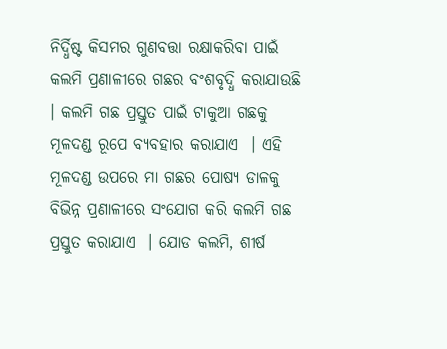ନିର୍ଦ୍ଧିଷ୍ଟ କିସମର ଗୁଣବତ୍ତା ରକ୍ଷାକରିବା ପାଇଁ କଲମି ପ୍ରଣାଳୀରେ ଗଛର ବଂଶବୃଦ୍ଧି କରାଯାଉଛି  । କଲମି ଗଛ ପ୍ରସ୍ତୁତ ପାଇଁ ଟାକୁଆ ଗଛକୁ ମୂଳଦଣ୍ଡ ରୂପେ ବ୍ୟବହାର କରାଯାଏ  । ଏହି ମୂଳଦଣ୍ଡ ଉପରେ ମା ଗଛର ପୋଷ୍ୟ ଡାଳକୁ ବିଭିନ୍ନ ପ୍ରଣାଳୀରେ ସଂଯୋଗ କରି କଲମି ଗଛ ପ୍ରସ୍ତୁତ କରାଯାଏ  । ଯୋଡ କଲମି, ଶୀର୍ଷ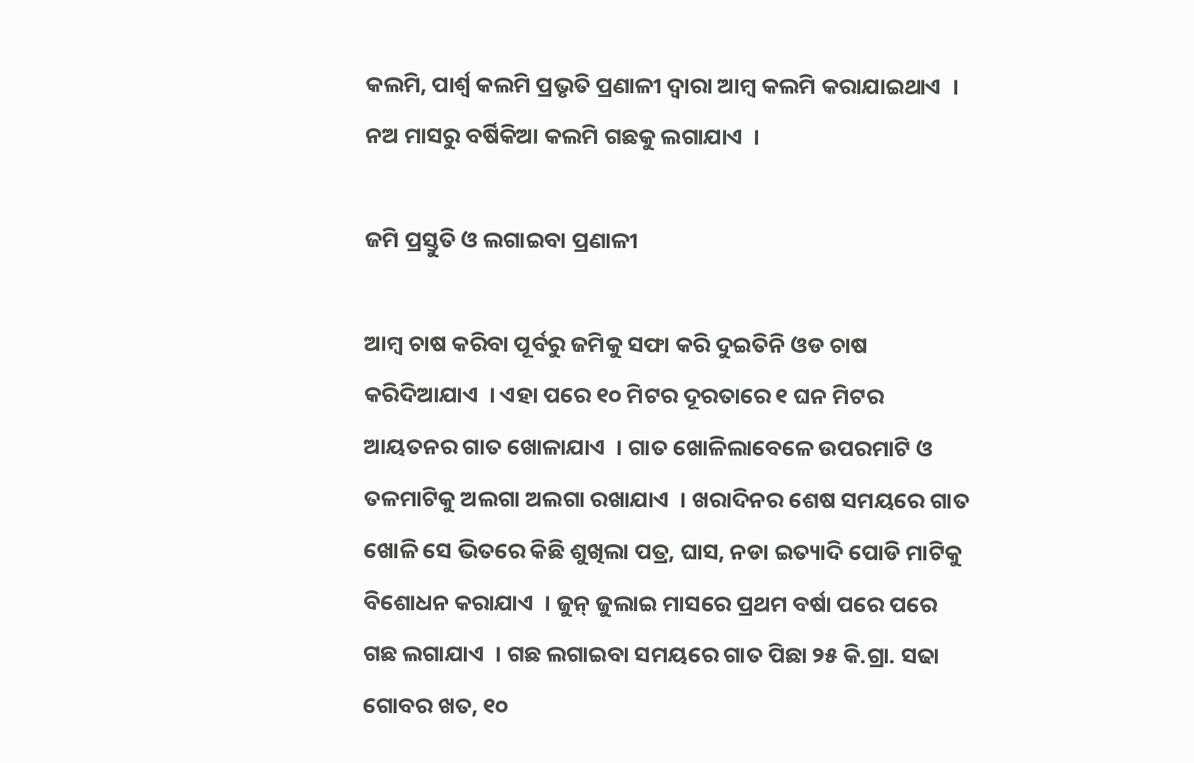କଲମି, ପାର୍ଶ୍ଵ କଲମି ପ୍ରଭୃତି ପ୍ରଣାଳୀ ଦ୍ଵାରା ଆମ୍ବ କଲମି କରାଯାଇଥାଏ  । ନଅ ମାସରୁ ବର୍ଷିକିଆ କଲମି ଗଛକୁ ଲଗାଯାଏ  ।

ଜମି ପ୍ରସ୍ତୁତି ଓ ଲଗାଇବା ପ୍ରଣାଳୀ

ଆମ୍ବ ଚାଷ କରିବା ପୂର୍ବରୁ ଜମିକୁ ସଫା କରି ଦୁଇତିନି ଓଡ ଚାଷ କରିଦିଆଯାଏ  । ଏହା ପରେ ୧୦ ମିଟର ଦୂରତାରେ ୧ ଘନ ମିଟର ଆୟତନର ଗାତ ଖୋଳାଯାଏ  । ଗାତ ଖୋଳିଲାବେଳେ ଉପରମାଟି ଓ ତଳମାଟିକୁ ଅଲଗା ଅଲଗା ରଖାଯାଏ  । ଖରାଦିନର ଶେଷ ସମୟରେ ଗାତ ଖୋଳି ସେ ଭିତରେ କିଛି ଶୁଖିଲା ପତ୍ର, ଘାସ, ନଡା ଇତ୍ୟାଦି ପୋଡି ମାଟିକୁ ବିଶୋଧନ କରାଯାଏ  । ଜୁନ୍ ଜୁଲାଇ ମାସରେ ପ୍ରଥମ ବର୍ଷା ପରେ ପରେ ଗଛ ଲଗାଯାଏ  । ଗଛ ଲଗାଇବା ସମୟରେ ଗାତ ପିଛା ୨୫ କି.ଗ୍ରା. ସଢା ଗୋବର ଖତ, ୧୦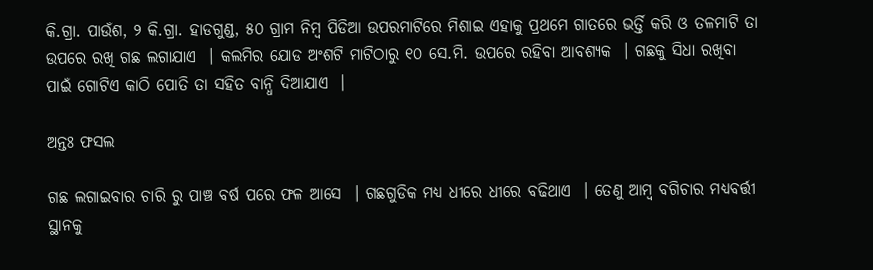କି.ଗ୍ରା. ପାଉଁଶ, ୨ କି.ଗ୍ରା. ହାଡଗୁଣ୍ଡ, ୫୦ ଗ୍ରାମ ନିମ୍ବ ପିଡିଆ ଉପରମାଟିରେ ମିଶାଇ ଏହାକୁ ପ୍ରଥମେ ଗାତରେ ଭର୍ତ୍ତି କରି ଓ ତଳମାଟି ତା ଉପରେ ରଖି ଗଛ ଲଗାଯାଏ  । କଲମିର ଯୋଡ ଅଂଶଟି ମାଟିଠାରୁ ୧୦ ସେ.ମି. ଉପରେ ରହିବା ଆବଶ୍ୟକ  । ଗଛକୁ ସିଧା ରଖିବା ପାଇଁ ଗୋଟିଏ କାଠି ପୋତି ତା ସହିତ ବାନ୍ଧି ଦିଆଯାଏ  ।

ଅନ୍ତଃ ଫସଲ

ଗଛ ଲଗାଇବାର ଚାରି ରୁ ପାଞ୍ଚ ବର୍ଷ ପରେ ଫଳ ଆସେ  । ଗଛଗୁଡିକ ମଧ୍ୟ ଧୀରେ ଧୀରେ ବଢିଥାଏ  । ତେଣୁ ଆମ୍ବ ବଗିଚାର ମଧ୍ୟବର୍ତ୍ତୀ ସ୍ଥାନକୁ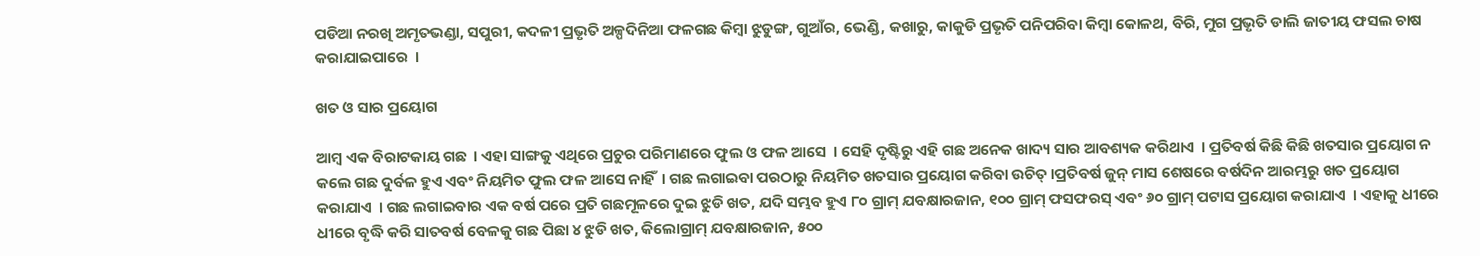ପଡିଆ ନରଖି ଅମୃତଭଣ୍ଡା, ସପୁରୀ, କଦଳୀ ପ୍ରଭୃତି ଅଳ୍ପଦିନିଆ ଫଳଗଛ କିମ୍ବା ଝୁଡୁଙ୍ଗ, ଗୁଆଁର, ଭେଣ୍ଡି, କଖାରୁ, କାକୁଡି ପ୍ରଭୃତି ପନିପରିବା କିମ୍ବା କୋଳଥ, ବିରି, ମୁଗ ପ୍ରଭୃତି ଡାଲି ଜାତୀୟ ଫସଲ ଚାଷ କରାଯାଇପାରେ  ।

ଖତ ଓ ସାର ପ୍ରୟୋଗ

ଆମ୍ବ ଏକ ବିରାଟକାୟ ଗଛ  । ଏହା ସାଙ୍ଗକୁ ଏଥିରେ ପ୍ରଚୁର ପରିମାଣରେ ଫୁଲ ଓ ଫଳ ଆସେ  । ସେହି ଦୃଷ୍ଟିରୁ ଏହି ଗଛ ଅନେକ ଖାଦ୍ୟ ସାର ଆବଶ୍ୟକ କରିଥାଏ  । ପ୍ରତିବର୍ଷ କିଛି କିଛି ଖତସାର ପ୍ରୟୋଗ ନ କଲେ ଗଛ ଦୁର୍ବଳ ହୁଏ ଏବଂ ନିୟମିତ ଫୁଲ ଫଳ ଆସେ ନାହିଁ  । ଗଛ ଲଗାଇବା ପରଠାରୁ ନିୟମିତ ଖତସାର ପ୍ରୟୋଗ କରିବା ଉଚିତ୍ ।ପ୍ରତିବର୍ଷ ଜୁନ୍ ମାସ ଶେଷରେ ବର୍ଷଦିନ ଆରମ୍ଭରୁ ଖତ ପ୍ରୟୋଗ କରାଯାଏ  । ଗଛ ଲଗାଇବାର ଏକ ବର୍ଷ ପରେ ପ୍ରତି ଗଛମୂଳରେ ଦୁଇ ଝୁଡି ଖତ, ଯଦି ସମ୍ଭବ ହୁଏ ୮୦ ଗ୍ରାମ୍ ଯବକ୍ଷାରଜାନ, ୧୦୦ ଗ୍ରାମ୍ ଫସଫରସ୍ ଏବଂ ୬୦ ଗ୍ରାମ୍ ପଟାସ ପ୍ରୟୋଗ କରାଯାଏ  । ଏହାକୁ ଧୀରେ ଧୀରେ ବୃଦ୍ଧି କରି ସାତବର୍ଷ ବେଳକୁ ଗଛ ପିଛା ୪ ଝୁଡି ଖତ, କିଲୋଗ୍ରାମ୍ ଯବକ୍ଷାରଜାନ, ୫୦୦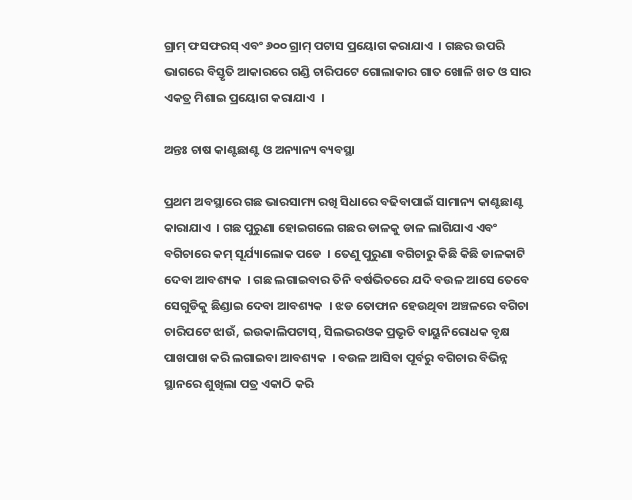ଗ୍ରାମ୍ ଫସଫରସ୍ ଏବଂ ୬୦୦ ଗ୍ରାମ୍ ପଟାସ ପ୍ରୟୋଗ କରାଯାଏ  । ଗଛର ଉପରି ଭାଗରେ ବିସ୍ତୃତି ଆକାରରେ ଗଣ୍ଡି ଚାରିପଟେ ଗୋଲାକାର ଗାତ ଖୋଳି ଖତ ଓ ସାର ଏକତ୍ର ମିଶାଇ ପ୍ରୟୋଗ କରାଯାଏ  ।

ଅନ୍ତଃ ଚାଷ କାଣ୍ଟଛାଣ୍ଟ ଓ ଅନ୍ୟାନ୍ୟ ବ୍ୟବସ୍ଥା

ପ୍ରଥମ ଅବସ୍ଥାରେ ଗଛ ଭାରସାମ୍ୟ ରଖି ସିଧାରେ ବଢିବାପାଇଁ ସାମାନ୍ୟ କାଣ୍ଟଛାଣ୍ଟ କାରାଯାଏ  । ଗଛ ପୁରୁଣା ହୋଇଗଲେ ଗଛର ଡାଳକୁ ଡାଳ ଲାଗିଯାଏ ଏବଂ ବଗିଚାରେ କମ୍ ସୂର୍ଯ୍ୟାଲୋକ ପଡେ  । ତେଣୁ ପୁରୁଣା ବଗିଚାରୁ କିଛି କିଛି ଡାଳକାଟି ଦେବା ଆବଶ୍ୟକ  । ଗଛ ଲଗାଇବାର ତିନି ବର୍ଷଭିତରେ ଯଦି ବଉଳ ଆସେ ତେବେ ସେଗୁଡିକୁ ଛିଣ୍ଡାଇ ଦେବା ଆବଶ୍ୟକ  । ଝଡ ତୋଫାନ ହେଉଥିବା ଅଞ୍ଚଳରେ ବଗିଚା ଚାରିପଟେ ଝାଉଁ, ଇଉକାଲିପଟାସ୍, ସିଲଭରଓକ ପ୍ରଭୃତି ବାୟୁନିରୋଧକ ବୃକ୍ଷ ପାଖପାଖ କରି ଲଗାଇବା ଆବଶ୍ୟକ  । ବଉଳ ଆସିବା ପୂର୍ବରୁ ବଗିଚାର ବିଭିନ୍ନ ସ୍ଥାନରେ ଶୁଖିଲା ପତ୍ର ଏକାଠି କରି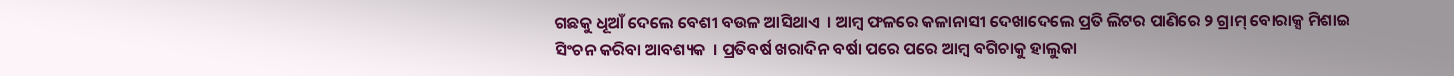ଗଛକୁ ଧୂଆଁ ଦେଲେ ବେଶୀ ବଉଳ ଆସିଥାଏ  । ଆମ୍ବ ଫଳରେ କଳାନାସୀ ଦେଖାଦେଲେ ପ୍ରତି ଲିଟର ପାଣିରେ ୨ ଗ୍ରାମ୍ ବୋରାକ୍ସ ମିଶାଇ ସିଂଚନ କରିବା ଆବଶ୍ୟକ  । ପ୍ରତିବର୍ଷ ଖରାଦିନ ବର୍ଷା ପରେ ପରେ ଆମ୍ବ ବଗିଚାକୁ ହାଲୁକା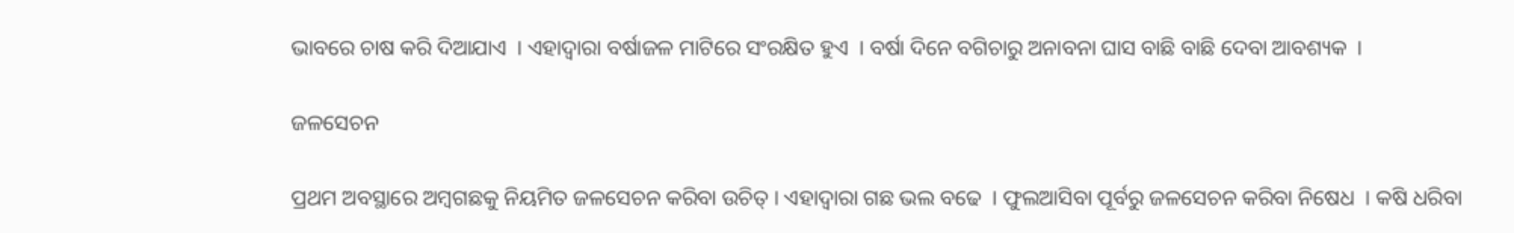ଭାବରେ ଚାଷ କରି ଦିଆଯାଏ  । ଏହାଦ୍ଵାରା ବର୍ଷାଜଳ ମାଟିରେ ସଂରକ୍ଷିତ ହୁଏ  । ବର୍ଷା ଦିନେ ବଗିଚାରୁ ଅନାବନା ଘାସ ବାଛି ବାଛି ଦେବା ଆବଶ୍ୟକ  ।

ଜଳସେଚନ

ପ୍ରଥମ ଅବସ୍ଥାରେ ଅମ୍ବଗଛକୁ ନିୟମିତ ଜଳସେଚନ କରିବା ଉଚିତ୍ । ଏହାଦ୍ଵାରା ଗଛ ଭଲ ବଢେ  । ଫୁଲଆସିବା ପୂର୍ବରୁ ଜଳସେଚନ କରିବା ନିଷେଧ  । କଷି ଧରିବା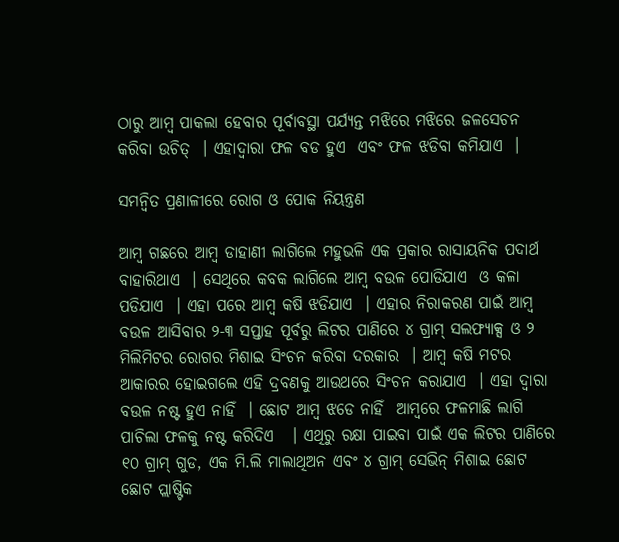ଠାରୁ ଆମ୍ବ ପାକଲା ହେବାର ପୂର୍ବାବସ୍ଥା ପର୍ଯ୍ୟନ୍ତ ମଝିରେ ମଝିରେ ଜଳସେଚନ କରିବା ଉଚିତ୍  । ଏହାଦ୍ଵାରା ଫଳ ବଡ ହୁଏ  ଏବଂ ଫଳ ଝଡିବା କମିଯାଏ  ।

ସମନ୍ଵିତ ପ୍ରଣାଳୀରେ ରୋଗ ଓ ପୋକ ନିୟନ୍ତ୍ରଣ

ଆମ୍ବ ଗଛରେ ଆମ୍ବ ଡାହାଣୀ ଲାଗିଲେ ମହୁଭଳି ଏକ ପ୍ରକାର ରାସାୟନିକ ପଦାର୍ଥ ବାହାରିଥାଏ  । ସେଥିରେ କବକ ଲାଗିଲେ ଆମ୍ବ ବଉଳ ପୋଡିଯାଏ  ଓ କଳା ପଡିଯାଏ  । ଏହା ପରେ ଆମ୍ବ କଷି ଝଡିଯାଏ  । ଏହାର ନିରାକରଣ ପାଇଁ ଆମ୍ବ ବଉଳ ଆସିବାର ୨-୩ ସପ୍ତାହ ପୂର୍ବରୁ ଲିଟର ପାଣିରେ ୪ ଗ୍ରାମ୍ ସଲଫ୍ୟାକ୍ସ ଓ ୨ ମିଲିମିଟର ରୋଗର ମିଶାଇ ସିଂଚନ କରିବା ଦରକାର  । ଆମ୍ବ କଷି ମଟର ଆକାରର ହୋଇଗଲେ ଏହି ଦ୍ରବଣକୁ ଆଉଥରେ ସିଂଚନ କରାଯାଏ  । ଏହା ଦ୍ଵାରା ବଉଳ ନଷ୍ଟ ହୁଏ ନାହିଁ  । ଛୋଟ ଆମ୍ବ ଝଡେ ନାହିଁ  ଆମ୍ବରେ ଫଳମାଛି ଲାଗି ପାଚିଲା ଫଳକୁ ନଷ୍ଟ କରିଦିଏ   । ଏଥିରୁ ରକ୍ଷା ପାଇବା ପାଇଁ ଏକ ଲିଟର ପାଣିରେ ୧୦ ଗ୍ରାମ୍ ଗୁଡ, ଏକ ମି.ଲି ମାଲାଥିଅନ ଏବଂ ୪ ଗ୍ରାମ୍ ସେଭିନ୍ ମିଶାଇ ଛୋଟ ଛୋଟ ପ୍ଲାଷ୍ଟିକ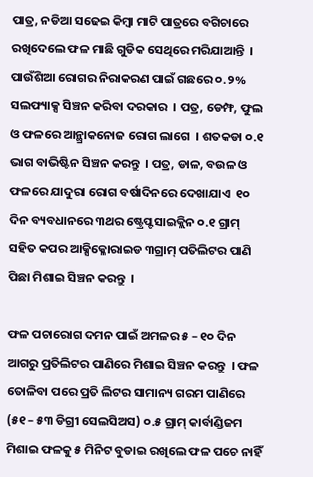ପାତ୍ର, ନଡିଆ ସଢେଇ କିମ୍ବା ମାଟି ପାତ୍ରରେ ବଗିଚାରେ ରଖିଦେଲେ ଫଳ ମାଛି ଗୁଡିକ ସେଥିରେ ମରିଯାଆନ୍ତି  । ପାଉଁଶିଆ ରୋଗର ନିରାକରଣ ପାଇଁ ଗଛରେ ୦.୨% ସଲଫ୍ୟାକ୍ସ ସିଞ୍ଚନ କରିବା ଦରକାର  । ପତ୍ର, ଡେମ୍ଫ, ଫୁଲ ଓ ଫଳରେ ଆନ୍ଥ୍ରାକନୋଜ ରୋଗ ଲାଗେ  । ଶତକଡା ୦.୧ ଭାଗ ବାଭିଷ୍ଟିନ ସିଞ୍ଚନ କରନ୍ତୁ  । ପତ୍ର, ଡାଳ, ବଉଳ ଓ ଫଳରେ ଯାଦୁରା ରୋଗ ବର୍ଷାଦିନରେ ଦେଖାଯାଏ  ୧୦ ଦିନ ବ୍ୟବଧାନରେ ୩ଥର ଷ୍ଟ୍ରେପ୍ଟସାଇକ୍ଲିନ ୦.୧ ଗ୍ରାମ୍ ସହିତ କପର ଆକ୍ସିକ୍ଳୋରାଇଡ ୩ଗ୍ରାମ୍ ପତିଲିଟର ପାଣି ପିଛା ମିଶାଇ ସିଞ୍ଚନ କରନ୍ତୁ  ।

ଫଳ ପଚାରୋଗ ଦମନ ପାଇଁ ଅମଳର ୫ – ୧୦ ଦିନ ଆଗରୁ ପ୍ରତିଲିଟର ପାଣିରେ ମିଶାଇ ସିଞ୍ଚନ କରନ୍ତୁ  । ଫଳ ତୋଳିବା ପରେ ପ୍ରତି ଲିଟର ସାମାନ୍ୟ ଗରମ ପାଣିରେ (୫୧ – ୫୩ ଡିଗ୍ରୀ ସେଲସିଅସ) ୦.୫ ଗ୍ରାମ୍ କାର୍ବାଣ୍ଡିଜମ ମିଶାଇ ଫଳକୁ ୫ ମିନିଟ ବୁଡାଇ ରଖିଲେ ଫଳ ପଚେ ନାହିଁ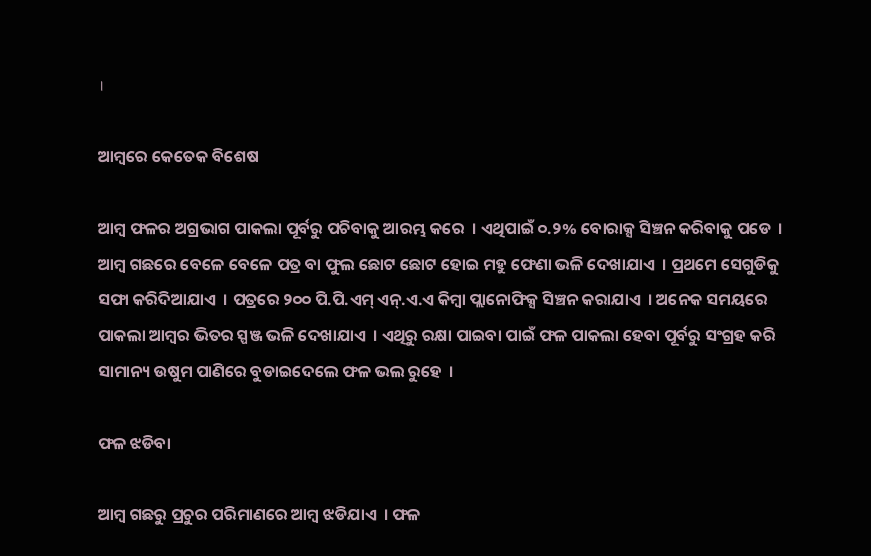।

ଆମ୍ବରେ କେତେକ ବିଶେଷ

ଆମ୍ବ ଫଳର ଅଗ୍ରଭାଗ ପାକଲା ପୂର୍ବରୁ ପଚିବାକୁ ଆରମ୍ଭ କରେ  । ଏଥିପାଇଁ ୦.୨% ବୋରାକ୍ସ ସିଞ୍ଚନ କରିବାକୁ ପଡେ  । ଆମ୍ବ ଗଛରେ ବେଳେ ବେଳେ ପତ୍ର ବା ଫୁଲ ଛୋଟ ଛୋଟ ହୋଇ ମହୁ ଫେଣା ଭଳି ଦେଖାଯାଏ  । ପ୍ରଥମେ ସେଗୁଡିକୁ ସଫା କରିଦିଆଯାଏ  । ପତ୍ରରେ ୨୦୦ ପି.ପି.ଏମ୍ ଏନ୍.ଏ.ଏ କିମ୍ବା ପ୍ଲାନୋଫିକ୍ସ ସିଞ୍ଚନ କରାଯାଏ  । ଅନେକ ସମୟରେ ପାକଲା ଆମ୍ବର ଭିତର ସ୍ପଞ୍ଜ ଭଳି ଦେଖାଯାଏ  । ଏଥିରୁ ରକ୍ଷା ପାଇବା ପାଇଁ ଫଳ ପାକଲା ହେବା ପୂର୍ବରୁ ସଂଗ୍ରହ କରି ସାମାନ୍ୟ ଉଷୁମ ପାଣିରେ ବୁଡାଇଦେଲେ ଫଳ ଭଲ ରୁହେ  ।

ଫଳ ଝଡିବା

ଆମ୍ବ ଗଛରୁ ପ୍ରଚୁର ପରିମାଣରେ ଆମ୍ବ ଝଡିଯାଏ  । ଫଳ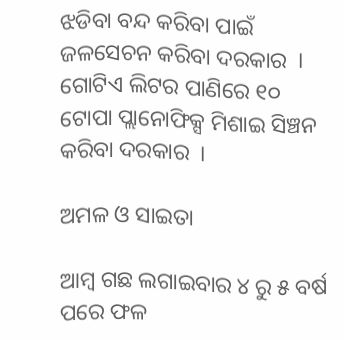ଝଡିବା ବନ୍ଦ କରିବା ପାଇଁ ଜଳସେଚନ କରିବା ଦରକାର  । ଗୋଟିଏ ଲିଟର ପାଣିରେ ୧୦ ଟୋପା ପ୍ଲାନୋଫିକ୍ସ ମିଶାଇ ସିଞ୍ଚନ କରିବା ଦରକାର  ।

ଅମଳ ଓ ସାଇତା

ଆମ୍ବ ଗଛ ଲଗାଇବାର ୪ ରୁ ୫ ବର୍ଷ ପରେ ଫଳ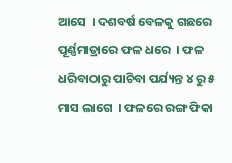ଆସେ  । ଦଶବର୍ଷ ବେଳକୁ ଗଛରେ ପୂର୍ଣ୍ଣମାତ୍ରାରେ ଫଳ ଧରେ  । ଫଳ ଧରିବାଠାରୁ ପାଚିବା ପର୍ଯ୍ୟନ୍ତ ୪ ରୁ ୫ ମାସ ଲାଗେ  । ଫଳରେ ରଙ୍ଗ ଫିକା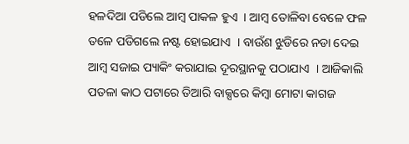ହଳଦିଆ ପଡିଲେ ଆମ୍ବ ପାକଳ ହୁଏ  । ଆମ୍ବ ତୋଳିବା ବେଳେ ଫଳ ତଳେ ପଡିଗଲେ ନଷ୍ଟ ହୋଇଯାଏ  । ବାଉଁଶ ଝୁଡିରେ ନଡା ଦେଇ ଆମ୍ବ ସଜାଇ ପ୍ୟାକିଂ କରାଯାଇ ଦୂରସ୍ଥାନକୁ ପଠାଯାଏ  । ଆଜିକାଲି ପତଳା କାଠ ପଟାରେ ତିଆରି ବାକ୍ସରେ କିମ୍ବା ମୋଟା କାଗଜ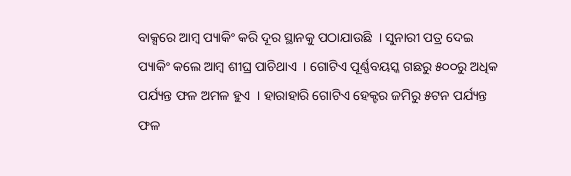ବାକ୍ସରେ ଆମ୍ବ ପ୍ୟାକିଂ କରି ଦୂର ସ୍ଥାନକୁ ପଠାଯାଉଛି  । ସୁନାରୀ ପତ୍ର ଦେଇ ପ୍ୟାକିଂ କଲେ ଆମ୍ବ ଶୀଘ୍ର ପାଚିଥାଏ  । ଗୋଟିଏ ପୂର୍ଣ୍ଣବୟସ୍କ ଗଛରୁ ୫୦୦ରୁ ଅଧିକ ପର୍ଯ୍ୟନ୍ତ ଫଳ ଅମଳ ହୁଏ  । ହାରାହାରି ଗୋଟିଏ ହେକ୍ଟର ଜମିରୁ ୫ଟନ ପର୍ଯ୍ୟନ୍ତ ଫଳ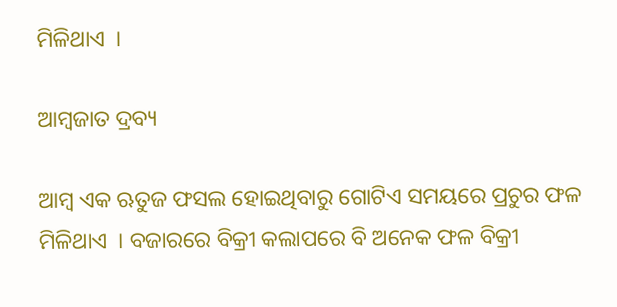ମିଳିଥାଏ  ।

ଆମ୍ବଜାତ ଦ୍ରବ୍ୟ

ଆମ୍ବ ଏକ ଋତୁଜ ଫସଲ ହୋଇଥିବାରୁ ଗୋଟିଏ ସମୟରେ ପ୍ରଚୁର ଫଳ ମିଳିଥାଏ  । ବଜାରରେ ବିକ୍ରୀ କଲାପରେ ବି ଅନେକ ଫଳ ବିକ୍ରୀ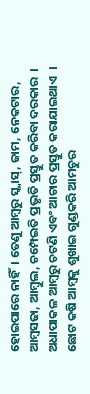ହୋଇପାରେ ନାହିଁ  । ତେଣୁ ଆମ୍ବରୁ ସ୍କ୍ୱାସ୍, ଜାମ, ନେକଟାର, ଆମ୍ବସଢା, ଆମ୍ବୁଲ, ଚମ୍ପେଇତି ପ୍ରଭୃତି ପ୍ରସ୍ତୁତ କରିବା ଦରକାର  । ଅଧାପାକଳ ଆମ୍ବରୁ ଚଟଣି ଏବଂ ଆଚାର ପ୍ରସ୍ତୁତ କରାଯାଇଥାଏ  । ଛୋଟ କଷି ଆମ୍ବକୁ ଶୁଖାଇ ଗୁଣ୍ଡକରି ଆମଚୁର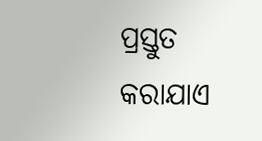ପ୍ରସ୍ତୁତ କରାଯାଏ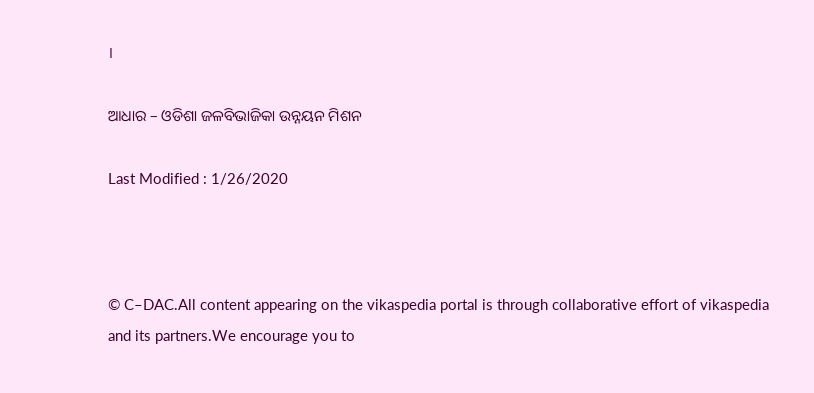।

ଆଧାର – ଓଡିଶା ଜଳବିଭାଜିକା ଉନ୍ନୟନ ମିଶନ

Last Modified : 1/26/2020



© C–DAC.All content appearing on the vikaspedia portal is through collaborative effort of vikaspedia and its partners.We encourage you to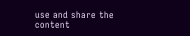use and share the content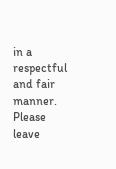in a respectful and fair manner. Please leave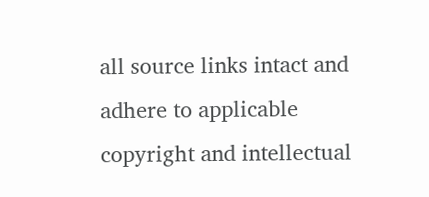all source links intact and adhere to applicable copyright and intellectual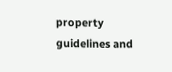property guidelines and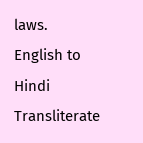laws.
English to Hindi Transliterate